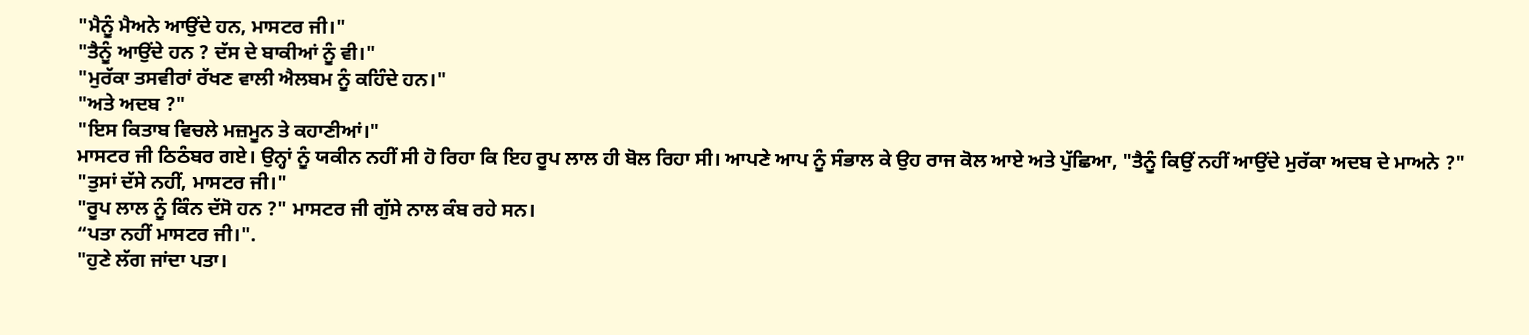"ਮੈਨੂੰ ਮੈਅਨੇ ਆਉਂਦੇ ਹਨ, ਮਾਸਟਰ ਜੀ।"
"ਤੈਨੂੰ ਆਉਂਦੇ ਹਨ ? ਦੱਸ ਦੇ ਬਾਕੀਆਂ ਨੂੰ ਵੀ।"
"ਮੁਰੱਕਾ ਤਸਵੀਰਾਂ ਰੱਖਣ ਵਾਲੀ ਐਲਬਮ ਨੂੰ ਕਹਿੰਦੇ ਹਨ।"
"ਅਤੇ ਅਦਬ ?"
"ਇਸ ਕਿਤਾਬ ਵਿਚਲੇ ਮਜ਼ਮੂਨ ਤੇ ਕਹਾਣੀਆਂ।"
ਮਾਸਟਰ ਜੀ ਠਿਠੰਬਰ ਗਏ। ਉਨ੍ਹਾਂ ਨੂੰ ਯਕੀਨ ਨਹੀਂ ਸੀ ਹੋ ਰਿਹਾ ਕਿ ਇਹ ਰੂਪ ਲਾਲ ਹੀ ਬੋਲ ਰਿਹਾ ਸੀ। ਆਪਣੇ ਆਪ ਨੂੰ ਸੰਭਾਲ ਕੇ ਉਹ ਰਾਜ ਕੋਲ ਆਏ ਅਤੇ ਪੁੱਛਿਆ, "ਤੈਨੂੰ ਕਿਉਂ ਨਹੀਂ ਆਉਂਦੇ ਮੁਰੱਕਾ ਅਦਬ ਦੇ ਮਾਅਨੇ ?"
"ਤੁਸਾਂ ਦੱਸੇ ਨਹੀਂ, ਮਾਸਟਰ ਜੀ।"
"ਰੂਪ ਲਾਲ ਨੂੰ ਕਿੰਨ ਦੱਸੋ ਹਨ ?" ਮਾਸਟਰ ਜੀ ਗੁੱਸੇ ਨਾਲ ਕੰਬ ਰਹੇ ਸਨ।
“ਪਤਾ ਨਹੀਂ ਮਾਸਟਰ ਜੀ।".
"ਹੁਣੇ ਲੱਗ ਜਾਂਦਾ ਪਤਾ।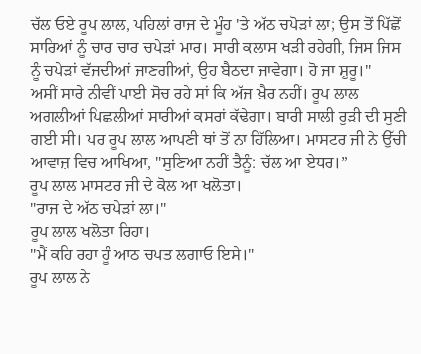ਚੱਲ ਓਏ ਰੂਪ ਲਾਲ, ਪਹਿਲਾਂ ਰਾਜ ਦੇ ਮੂੰਹ 'ਤੇ ਅੱਠ ਚਪੋੜਾਂ ਲਾ; ਉਸ ਤੋਂ ਪਿੱਛੋਂ ਸਾਰਿਆਂ ਨੂੰ ਚਾਰ ਚਾਰ ਚਪੇੜਾਂ ਮਾਰ। ਸਾਰੀ ਕਲਾਸ ਖੜੀ ਰਹੇਗੀ, ਜਿਸ ਜਿਸ ਨੂੰ ਚਪੇੜਾਂ ਵੱਜਦੀਆਂ ਜਾਣਗੀਆਂ, ਉਹ ਬੈਠਦਾ ਜਾਵੇਗਾ। ਹੋ ਜਾ ਸ਼ੁਰੂ।"
ਅਸੀਂ ਸਾਰੇ ਨੀਵੀਂ ਪਾਈ ਸੋਚ ਰਹੇ ਸਾਂ ਕਿ ਅੱਜ ਖ਼ੈਰ ਨਹੀਂ। ਰੂਪ ਲਾਲ ਅਗਲੀਆਂ ਪਿਛਲੀਆਂ ਸਾਰੀਆਂ ਕਸਰਾਂ ਕੱਢੇਗਾ। ਬਾਰੀ ਸਾਲੀ ਰੁੜੀ ਦੀ ਸੁਣੀ ਗਈ ਸੀ। ਪਰ ਰੂਪ ਲਾਲ ਆਪਣੀ ਥਾਂ ਤੋਂ ਨਾ ਹਿੱਲਿਆ। ਮਾਸਟਰ ਜੀ ਨੇ ਉੱਚੀ ਆਵਾਜ਼ ਵਿਚ ਆਖਿਆ, "ਸੁਣਿਆ ਨਹੀਂ ਤੈਨੂੰ: ਚੱਲ ਆ ਏਧਰ।”
ਰੂਪ ਲਾਲ ਮਾਸਟਰ ਜੀ ਦੇ ਕੋਲ ਆ ਖਲੋਤਾ।
"ਰਾਜ ਦੇ ਅੱਠ ਚਪੇੜਾਂ ਲਾ।"
ਰੂਪ ਲਾਲ ਖਲੋਤਾ ਰਿਹਾ।
"ਮੈਂ ਕਹਿ ਰਹਾ ਹੂੰ ਆਠ ਚਪਤ ਲਗਾਓ ਇਸੇ।"
ਰੂਪ ਲਾਲ ਨੇ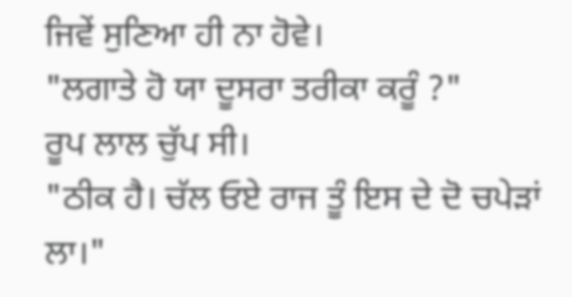ਜਿਵੇਂ ਸੁਣਿਆ ਹੀ ਨਾ ਹੋਵੇ।
"ਲਗਾਤੇ ਹੋ ਯਾ ਦੂਸਰਾ ਤਰੀਕਾ ਕਰੂੰ ?"
ਰੂਪ ਲਾਲ ਚੁੱਪ ਸੀ।
"ਠੀਕ ਹੈ। ਚੱਲ ਓਏ ਰਾਜ ਤੂੰ ਇਸ ਦੇ ਦੋ ਚਪੇੜਾਂ ਲਾ।"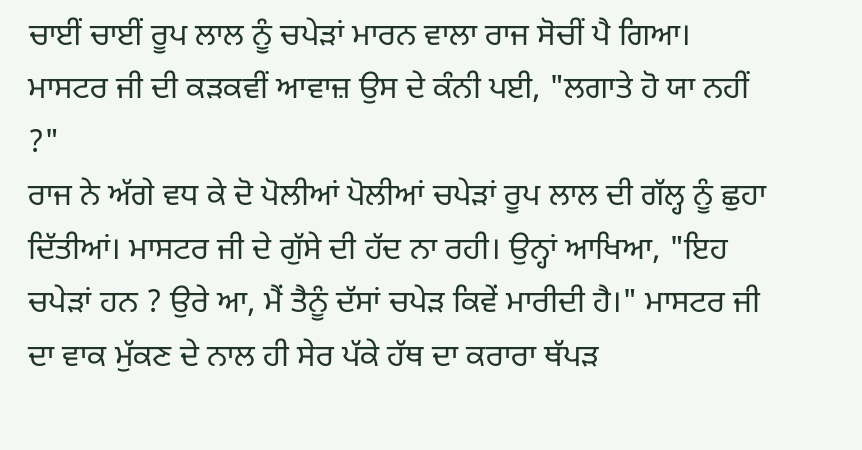ਚਾਈਂ ਚਾਈਂ ਰੂਪ ਲਾਲ ਨੂੰ ਚਪੇੜਾਂ ਮਾਰਨ ਵਾਲਾ ਰਾਜ ਸੋਚੀਂ ਪੈ ਗਿਆ। ਮਾਸਟਰ ਜੀ ਦੀ ਕੜਕਵੀਂ ਆਵਾਜ਼ ਉਸ ਦੇ ਕੰਨੀ ਪਈ, "ਲਗਾਤੇ ਹੋ ਯਾ ਨਹੀਂ ?"
ਰਾਜ ਨੇ ਅੱਗੇ ਵਧ ਕੇ ਦੋ ਪੋਲੀਆਂ ਪੋਲੀਆਂ ਚਪੇੜਾਂ ਰੂਪ ਲਾਲ ਦੀ ਗੱਲ੍ਹ ਨੂੰ ਛੁਹਾ ਦਿੱਤੀਆਂ। ਮਾਸਟਰ ਜੀ ਦੇ ਗੁੱਸੇ ਦੀ ਹੱਦ ਨਾ ਰਹੀ। ਉਨ੍ਹਾਂ ਆਖਿਆ, "ਇਹ ਚਪੇੜਾਂ ਹਨ ? ਉਰੇ ਆ, ਮੈਂ ਤੈਨੂੰ ਦੱਸਾਂ ਚਪੇੜ ਕਿਵੇਂ ਮਾਰੀਦੀ ਹੈ।" ਮਾਸਟਰ ਜੀ ਦਾ ਵਾਕ ਮੁੱਕਣ ਦੇ ਨਾਲ ਹੀ ਸੇਰ ਪੱਕੇ ਹੱਥ ਦਾ ਕਰਾਰਾ ਥੱਪੜ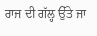ਰਾਜ ਦੀ ਗੱਲ੍ਹ ਉੱਤੇ ਜਾ